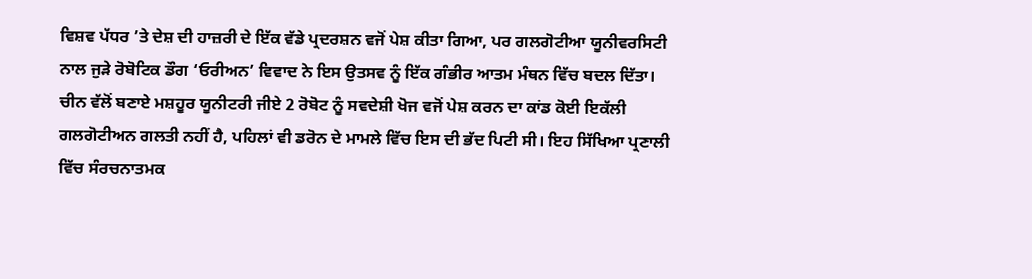ਵਿਸ਼ਵ ਪੱਧਰ ’ਤੇ ਦੇਸ਼ ਦੀ ਹਾਜ਼ਰੀ ਦੇ ਇੱਕ ਵੱਡੇ ਪ੍ਰਦਰਸ਼ਨ ਵਜੋਂ ਪੇਸ਼ ਕੀਤਾ ਗਿਆ, ਪਰ ਗਲਗੋਟੀਆ ਯੂਨੀਵਰਸਿਟੀ ਨਾਲ ਜੁੜੇ ਰੋਬੋਟਿਕ ਡੌਗ ‘ਓਰੀਅਨ’ ਵਿਵਾਦ ਨੇ ਇਸ ਉਤਸਵ ਨੂੰ ਇੱਕ ਗੰਭੀਰ ਆਤਮ ਮੰਥਨ ਵਿੱਚ ਬਦਲ ਦਿੱਤਾ। ਚੀਨ ਵੱਲੋਂ ਬਣਾਏ ਮਸ਼ਹੂਰ ਯੂਨੀਟਰੀ ਜੀਏ 2 ਰੋਬੋਟ ਨੂੰ ਸਵਦੇਸ਼ੀ ਖੋਜ ਵਜੋਂ ਪੇਸ਼ ਕਰਨ ਦਾ ਕਾਂਡ ਕੋਈ ਇਕੱਲੀ ਗਲਗੋਟੀਅਨ ਗਲਤੀ ਨਹੀਂ ਹੈ, ਪਹਿਲਾਂ ਵੀ ਡਰੋਨ ਦੇ ਮਾਮਲੇ ਵਿੱਚ ਇਸ ਦੀ ਭੱਦ ਪਿਟੀ ਸੀ। ਇਹ ਸਿੱਖਿਆ ਪ੍ਰਣਾਲੀ ਵਿੱਚ ਸੰਰਚਨਾਤਮਕ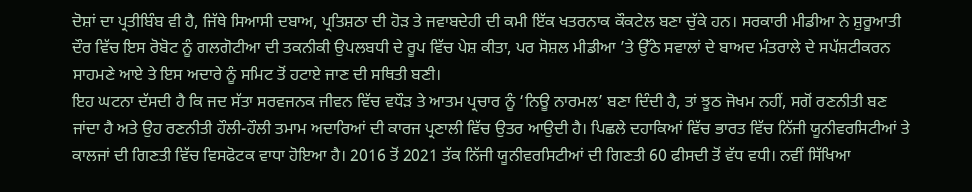ਦੋਸ਼ਾਂ ਦਾ ਪ੍ਰਤੀਬਿੰਬ ਵੀ ਹੈ, ਜਿੱਥੇ ਸਿਆਸੀ ਦਬਾਅ, ਪ੍ਰਤਿਸ਼ਠਾ ਦੀ ਹੋੜ ਤੇ ਜਵਾਬਦੇਹੀ ਦੀ ਕਮੀ ਇੱਕ ਖਤਰਨਾਕ ਕੌਕਟੇਲ ਬਣਾ ਚੁੱਕੇ ਹਨ। ਸਰਕਾਰੀ ਮੀਡੀਆ ਨੇ ਸ਼ੁਰੂਆਤੀ ਦੌਰ ਵਿੱਚ ਇਸ ਰੋਬੋਟ ਨੂੰ ਗਲਗੋਟੀਆ ਦੀ ਤਕਨੀਕੀ ਉਪਲਬਧੀ ਦੇ ਰੂਪ ਵਿੱਚ ਪੇਸ਼ ਕੀਤਾ, ਪਰ ਸੋਸ਼ਲ ਮੀਡੀਆ ’ਤੇ ਉੱਠੇ ਸਵਾਲਾਂ ਦੇ ਬਾਅਦ ਮੰਤਰਾਲੇ ਦੇ ਸਪੱਸ਼ਟੀਕਰਨ ਸਾਹਮਣੇ ਆਏ ਤੇ ਇਸ ਅਦਾਰੇ ਨੂੰ ਸਮਿਟ ਤੋਂ ਹਟਾਏ ਜਾਣ ਦੀ ਸਥਿਤੀ ਬਣੀ।
ਇਹ ਘਟਨਾ ਦੱਸਦੀ ਹੈ ਕਿ ਜਦ ਸੱਤਾ ਸਰਵਜਨਕ ਜੀਵਨ ਵਿੱਚ ਵਧੌੜ ਤੇ ਆਤਮ ਪ੍ਰਚਾਰ ਨੂੰ ‘ਨਿਊ ਨਾਰਮਲ’ ਬਣਾ ਦਿੰਦੀ ਹੈ, ਤਾਂ ਝੂਠ ਜੋਖਮ ਨਹੀਂ, ਸਗੋਂ ਰਣਨੀਤੀ ਬਣ ਜਾਂਦਾ ਹੈ ਅਤੇ ਉਹ ਰਣਨੀਤੀ ਹੌਲੀ-ਹੌਲੀ ਤਮਾਮ ਅਦਾਰਿਆਂ ਦੀ ਕਾਰਜ ਪ੍ਰਣਾਲੀ ਵਿੱਚ ਉਤਰ ਆਉਦੀ ਹੈ। ਪਿਛਲੇ ਦਹਾਕਿਆਂ ਵਿੱਚ ਭਾਰਤ ਵਿੱਚ ਨਿੱਜੀ ਯੂਨੀਵਰਸਿਟੀਆਂ ਤੇ ਕਾਲਜਾਂ ਦੀ ਗਿਣਤੀ ਵਿੱਚ ਵਿਸਫੋਟਕ ਵਾਧਾ ਹੋਇਆ ਹੈ। 2016 ਤੋਂ 2021 ਤੱਕ ਨਿੱਜੀ ਯੂਨੀਵਰਸਿਟੀਆਂ ਦੀ ਗਿਣਤੀ 60 ਫੀਸਦੀ ਤੋਂ ਵੱਧ ਵਧੀ। ਨਵੀਂ ਸਿੱਖਿਆ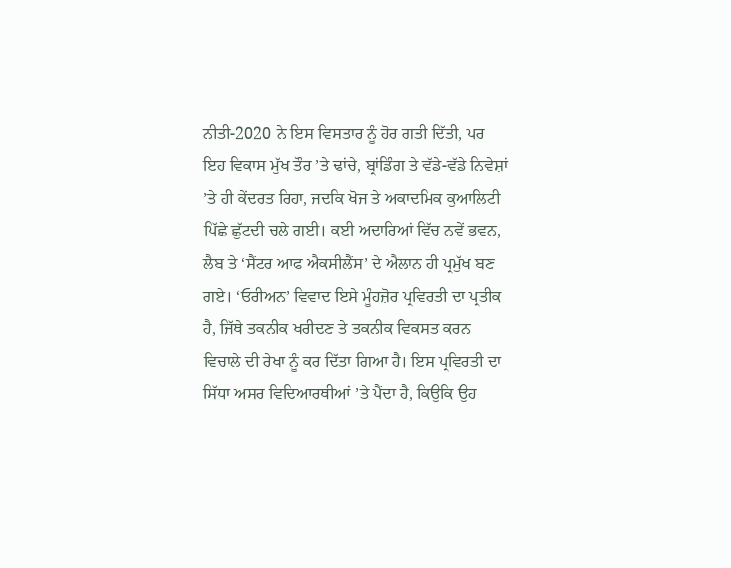ਨੀਤੀ-2020 ਨੇ ਇਸ ਵਿਸਤਾਰ ਨੂੰ ਹੋਰ ਗਤੀ ਦਿੱਤੀ, ਪਰ ਇਹ ਵਿਕਾਸ ਮੁੱਖ ਤੌਰ ’ਤੇ ਢਾਂਚੇ, ਬ੍ਰਾਂਡਿੰਗ ਤੇ ਵੱਡੇ-ਵੱਡੇ ਨਿਵੇਸ਼ਾਂ ’ਤੇ ਹੀ ਕੇਂਦਰਤ ਰਿਹਾ, ਜਦਕਿ ਖੋਜ ਤੇ ਅਕਾਦਮਿਕ ਕੁਆਲਿਟੀ ਪਿੱਛੇ ਛੁੱਟਦੀ ਚਲੇ ਗਈ। ਕਈ ਅਦਾਰਿਆਂ ਵਿੱਚ ਨਵੇਂ ਭਵਨ, ਲੈਬ ਤੇ ‘ਸੈਂਟਰ ਆਫ ਐਕਸੀਲੈਂਸ’ ਦੇ ਐਲਾਨ ਹੀ ਪ੍ਰਮੁੱਖ ਬਣ ਗਏ। ‘ਓਰੀਅਨ’ ਵਿਵਾਦ ਇਸੇ ਮੂੰਹਜ਼ੋਰ ਪ੍ਰਵਿਰਤੀ ਦਾ ਪ੍ਰਤੀਕ ਹੈ, ਜਿੱਥੇ ਤਕਨੀਕ ਖਰੀਦਣ ਤੇ ਤਕਨੀਕ ਵਿਕਸਤ ਕਰਨ ਵਿਚਾਲੇ ਦੀ ਰੇਖਾ ਨੂੰ ਕਰ ਦਿੱਤਾ ਗਿਆ ਹੈ। ਇਸ ਪ੍ਰਵਿਰਤੀ ਦਾ ਸਿੱਧਾ ਅਸਰ ਵਿਦਿਆਰਥੀਆਂ ’ਤੇ ਪੈਂਦਾ ਹੈ, ਕਿਉਕਿ ਉਹ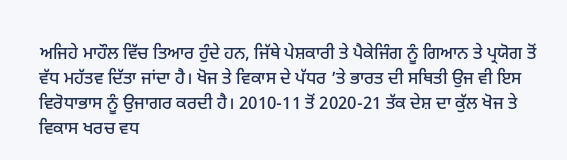ਅਜਿਹੇ ਮਾਹੌਲ ਵਿੱਚ ਤਿਆਰ ਹੁੰਦੇ ਹਨ, ਜਿੱਥੇ ਪੇਸ਼ਕਾਰੀ ਤੇ ਪੈਕੇਜਿੰਗ ਨੂੰ ਗਿਆਨ ਤੇ ਪ੍ਰਯੋਗ ਤੋਂ ਵੱਧ ਮਹੱਤਵ ਦਿੱਤਾ ਜਾਂਦਾ ਹੈ। ਖੋਜ ਤੇ ਵਿਕਾਸ ਦੇ ਪੱਧਰ ’ਤੇ ਭਾਰਤ ਦੀ ਸਥਿਤੀ ਉਜ ਵੀ ਇਸ ਵਿਰੋਧਾਭਾਸ ਨੂੰ ਉਜਾਗਰ ਕਰਦੀ ਹੈ। 2010-11 ਤੋਂ 2020-21 ਤੱਕ ਦੇਸ਼ ਦਾ ਕੁੱਲ ਖੋਜ ਤੇ ਵਿਕਾਸ ਖਰਚ ਵਧ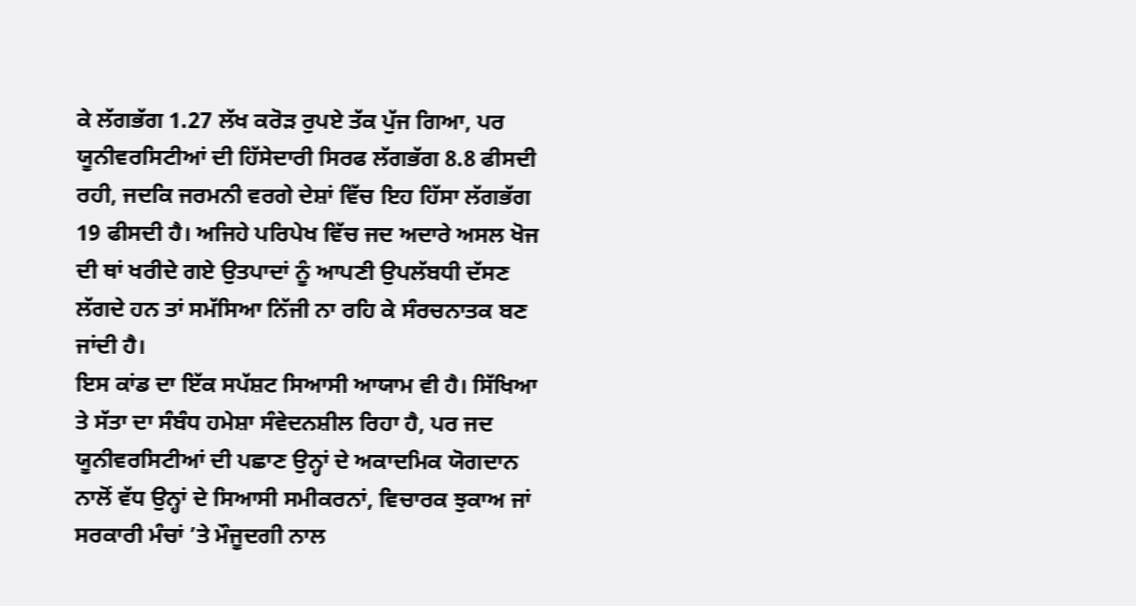ਕੇ ਲੱਗਭੱਗ 1.27 ਲੱਖ ਕਰੋੜ ਰੁਪਏ ਤੱਕ ਪੁੱਜ ਗਿਆ, ਪਰ ਯੂਨੀਵਰਸਿਟੀਆਂ ਦੀ ਹਿੱਸੇਦਾਰੀ ਸਿਰਫ ਲੱਗਭੱਗ 8.8 ਫੀਸਦੀ ਰਹੀ, ਜਦਕਿ ਜਰਮਨੀ ਵਰਗੇ ਦੇਸ਼ਾਂ ਵਿੱਚ ਇਹ ਹਿੱਸਾ ਲੱਗਭੱਗ 19 ਫੀਸਦੀ ਹੈ। ਅਜਿਹੇ ਪਰਿਪੇਖ ਵਿੱਚ ਜਦ ਅਦਾਰੇ ਅਸਲ ਖੋਜ ਦੀ ਥਾਂ ਖਰੀਦੇ ਗਏ ਉਤਪਾਦਾਂ ਨੂੰ ਆਪਣੀ ਉਪਲੱਬਧੀ ਦੱਸਣ ਲੱਗਦੇ ਹਨ ਤਾਂ ਸਮੱਸਿਆ ਨਿੱਜੀ ਨਾ ਰਹਿ ਕੇ ਸੰਰਚਨਾਤਕ ਬਣ ਜਾਂਦੀ ਹੈ।
ਇਸ ਕਾਂਡ ਦਾ ਇੱਕ ਸਪੱਸ਼ਟ ਸਿਆਸੀ ਆਯਾਮ ਵੀ ਹੈ। ਸਿੱਖਿਆ ਤੇ ਸੱਤਾ ਦਾ ਸੰਬੰਧ ਹਮੇਸ਼ਾ ਸੰਵੇਦਨਸ਼ੀਲ ਰਿਹਾ ਹੈ, ਪਰ ਜਦ ਯੂਨੀਵਰਸਿਟੀਆਂ ਦੀ ਪਛਾਣ ਉਨ੍ਹਾਂ ਦੇ ਅਕਾਦਮਿਕ ਯੋਗਦਾਨ ਨਾਲੋਂ ਵੱਧ ਉਨ੍ਹਾਂ ਦੇ ਸਿਆਸੀ ਸਮੀਕਰਨਾਂ, ਵਿਚਾਰਕ ਝੁਕਾਅ ਜਾਂ ਸਰਕਾਰੀ ਮੰਚਾਂ ’ਤੇ ਮੌਜੂਦਗੀ ਨਾਲ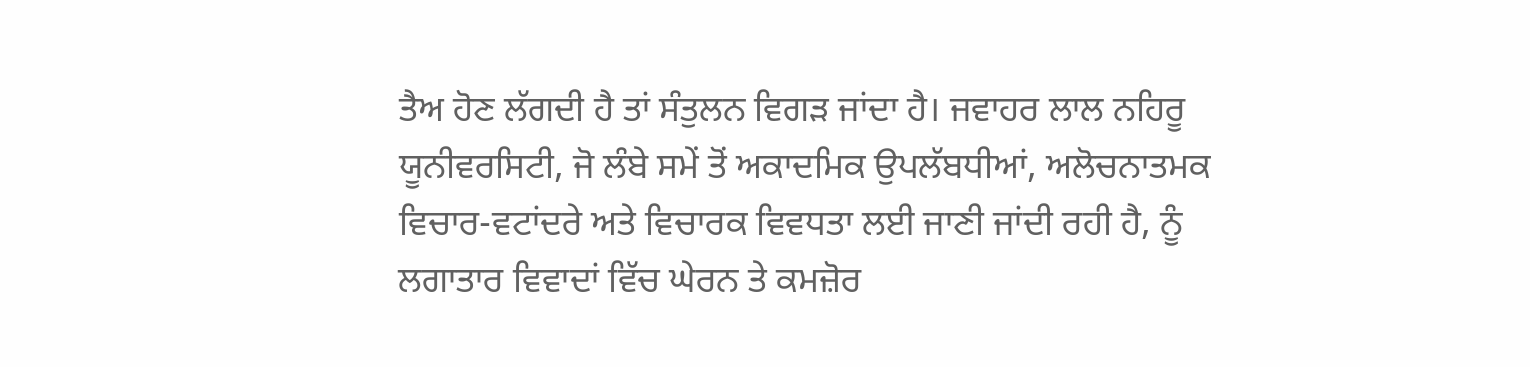ਤੈਅ ਹੋਣ ਲੱਗਦੀ ਹੈ ਤਾਂ ਸੰਤੁਲਨ ਵਿਗੜ ਜਾਂਦਾ ਹੈ। ਜਵਾਹਰ ਲਾਲ ਨਹਿਰੂ ਯੂਨੀਵਰਸਿਟੀ, ਜੋ ਲੰਬੇ ਸਮੇਂ ਤੋਂ ਅਕਾਦਮਿਕ ਉਪਲੱਬਧੀਆਂ, ਅਲੋਚਨਾਤਮਕ ਵਿਚਾਰ-ਵਟਾਂਦਰੇ ਅਤੇ ਵਿਚਾਰਕ ਵਿਵਧਤਾ ਲਈ ਜਾਣੀ ਜਾਂਦੀ ਰਹੀ ਹੈ, ਨੂੰ ਲਗਾਤਾਰ ਵਿਵਾਦਾਂ ਵਿੱਚ ਘੇਰਨ ਤੇ ਕਮਜ਼ੋਰ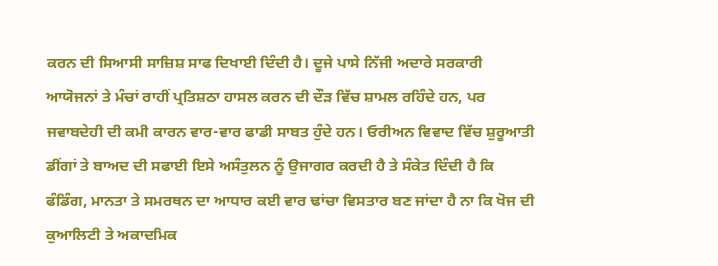ਕਰਨ ਦੀ ਸਿਆਸੀ ਸਾਜ਼ਿਸ਼ ਸਾਫ ਦਿਖਾਈ ਦਿੰਦੀ ਹੈ। ਦੂਜੇ ਪਾਸੇ ਨਿੱਜੀ ਅਦਾਰੇ ਸਰਕਾਰੀ ਆਯੋਜਨਾਂ ਤੇ ਮੰਚਾਂ ਰਾਹੀਂ ਪ੍ਰਤਿਸ਼ਠਾ ਹਾਸਲ ਕਰਨ ਦੀ ਦੌੜ ਵਿੱਚ ਸ਼ਾਮਲ ਰਹਿੰਦੇ ਹਨ, ਪਰ ਜਵਾਬਦੇਹੀ ਦੀ ਕਮੀ ਕਾਰਨ ਵਾਰ-ਵਾਰ ਫਾਡੀ ਸਾਬਤ ਹੁੰਦੇ ਹਨ। ਓਰੀਅਨ ਵਿਵਾਦ ਵਿੱਚ ਸ਼ੁਰੂਆਤੀ ਡੀਂਗਾਂ ਤੇ ਬਾਅਦ ਦੀ ਸਫਾਈ ਇਸੇ ਅਸੰਤੁਲਨ ਨੂੰ ਉਜਾਗਰ ਕਰਦੀ ਹੈ ਤੇ ਸੰਕੇਤ ਦਿੰਦੀ ਹੈ ਕਿ ਫੰਡਿੰਗ, ਮਾਨਤਾ ਤੇ ਸਮਰਥਨ ਦਾ ਆਧਾਰ ਕਈ ਵਾਰ ਢਾਂਚਾ ਵਿਸਤਾਰ ਬਣ ਜਾਂਦਾ ਹੈ ਨਾ ਕਿ ਖੋਜ ਦੀ ਕੁਆਲਿਟੀ ਤੇ ਅਕਾਦਮਿਕ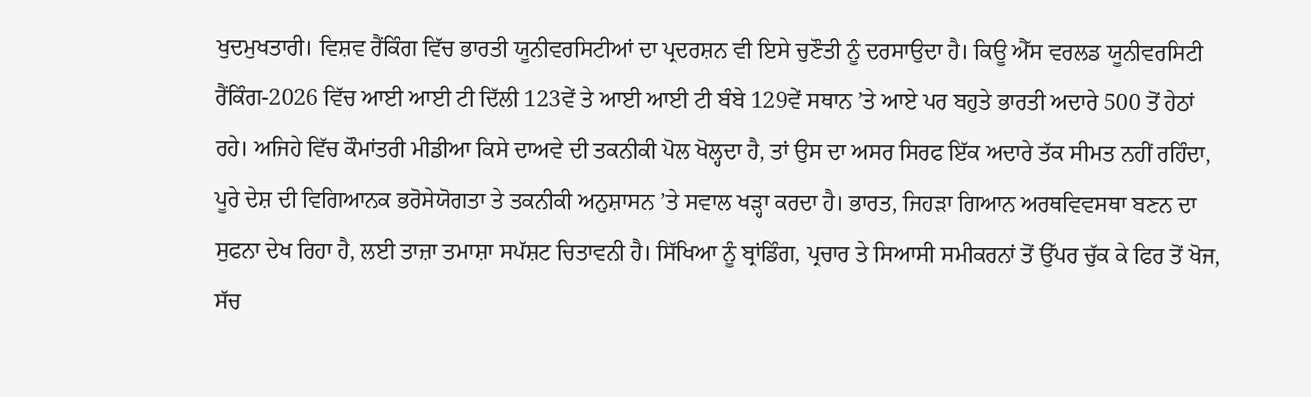ਖੁਦਮੁਖਤਾਰੀ। ਵਿਸ਼ਵ ਰੈਂਕਿੰਗ ਵਿੱਚ ਭਾਰਤੀ ਯੂਨੀਵਰਸਿਟੀਆਂ ਦਾ ਪ੍ਰਦਰਸ਼ਨ ਵੀ ਇਸੇ ਚੁਣੌਤੀ ਨੂੰ ਦਰਸਾਉਦਾ ਹੈ। ਕਿਊ ਐੱਸ ਵਰਲਡ ਯੂਨੀਵਰਸਿਟੀ ਰੈਂਕਿੰਗ-2026 ਵਿੱਚ ਆਈ ਆਈ ਟੀ ਦਿੱਲੀ 123ਵੇਂ ਤੇ ਆਈ ਆਈ ਟੀ ਬੰਬੇ 129ਵੇਂ ਸਥਾਨ ’ਤੇ ਆਏ ਪਰ ਬਹੁਤੇ ਭਾਰਤੀ ਅਦਾਰੇ 500 ਤੋਂ ਹੇਠਾਂ ਰਹੇ। ਅਜਿਹੇ ਵਿੱਚ ਕੌਮਾਂਤਰੀ ਮੀਡੀਆ ਕਿਸੇ ਦਾਅਵੇ ਦੀ ਤਕਨੀਕੀ ਪੋਲ ਖੋਲ੍ਹਦਾ ਹੈ, ਤਾਂ ਉਸ ਦਾ ਅਸਰ ਸਿਰਫ ਇੱਕ ਅਦਾਰੇ ਤੱਕ ਸੀਮਤ ਨਹੀਂ ਰਹਿੰਦਾ, ਪੂਰੇ ਦੇਸ਼ ਦੀ ਵਿਗਿਆਨਕ ਭਰੋਸੇਯੋਗਤਾ ਤੇ ਤਕਨੀਕੀ ਅਨੁਸ਼ਾਸਨ ’ਤੇ ਸਵਾਲ ਖੜ੍ਹਾ ਕਰਦਾ ਹੈ। ਭਾਰਤ, ਜਿਹੜਾ ਗਿਆਨ ਅਰਥਵਿਵਸਥਾ ਬਣਨ ਦਾ ਸੁਫਨਾ ਦੇਖ ਰਿਹਾ ਹੈ, ਲਈ ਤਾਜ਼ਾ ਤਮਾਸ਼ਾ ਸਪੱਸ਼ਟ ਚਿਤਾਵਨੀ ਹੈ। ਸਿੱਖਿਆ ਨੂੰ ਬ੍ਰਾਂਡਿੰਗ, ਪ੍ਰਚਾਰ ਤੇ ਸਿਆਸੀ ਸਮੀਕਰਨਾਂ ਤੋਂ ਉੱਪਰ ਚੁੱਕ ਕੇ ਫਿਰ ਤੋਂ ਖੋਜ, ਸੱਚ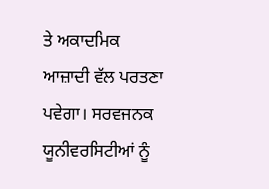ਤੇ ਅਕਾਦਮਿਕ ਆਜ਼ਾਦੀ ਵੱਲ ਪਰਤਣਾ ਪਵੇਗਾ। ਸਰਵਜਨਕ ਯੂਨੀਵਰਸਿਟੀਆਂ ਨੂੰ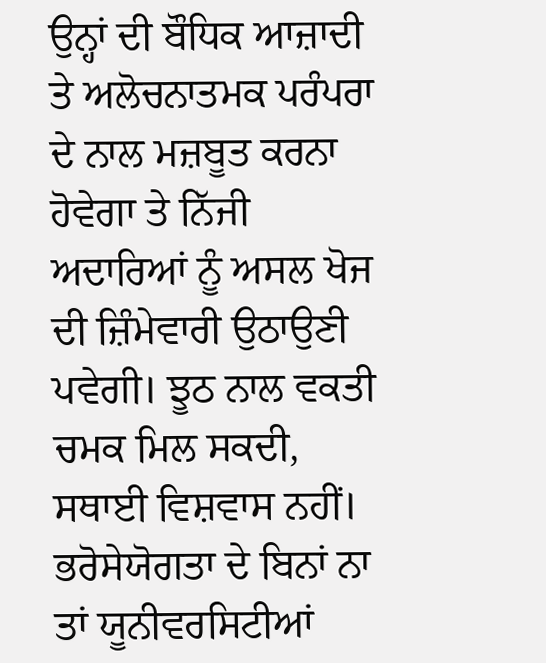ਉਨ੍ਹਾਂ ਦੀ ਬੌਧਿਕ ਆਜ਼ਾਦੀ ਤੇ ਅਲੋਚਨਾਤਮਕ ਪਰੰਪਰਾ ਦੇ ਨਾਲ ਮਜ਼ਬੂਤ ਕਰਨਾ ਹੋਵੇਗਾ ਤੇ ਨਿੱਜੀ ਅਦਾਰਿਆਂ ਨੂੰ ਅਸਲ ਖੋਜ ਦੀ ਜ਼ਿੰਮੇਵਾਰੀ ਉਠਾਉਣੀ ਪਵੇਗੀ। ਝੂਠ ਨਾਲ ਵਕਤੀ ਚਮਕ ਮਿਲ ਸਕਦੀ, ਸਥਾਈ ਵਿਸ਼ਵਾਸ ਨਹੀਂ। ਭਰੋਸੇਯੋਗਤਾ ਦੇ ਬਿਨਾਂ ਨਾ ਤਾਂ ਯੂਨੀਵਰਸਿਟੀਆਂ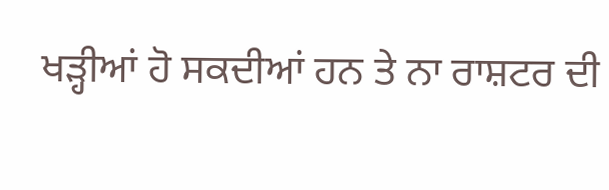ਖੜ੍ਹੀਆਂ ਹੋ ਸਕਦੀਆਂ ਹਨ ਤੇ ਨਾ ਰਾਸ਼ਟਰ ਦੀ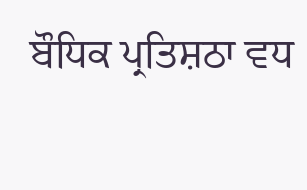ਬੌਧਿਕ ਪ੍ਰਤਿਸ਼ਠਾ ਵਧ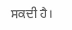ਸਕਦੀ ਹੈ।